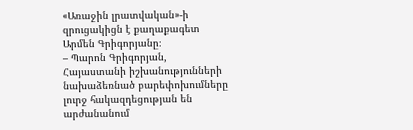«Առաջին լրատվական»-ի զրուցակիցն է քաղաքագետ Արմեն Գրիգորյանը։
– Պարոն Գրիգորյան, Հայաստանի իշխանությունների նախաձեռնած բարեփոխումները լուրջ հակազդեցության են արժանանում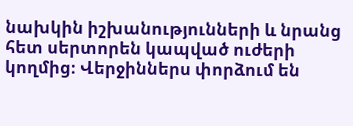նախկին իշխանությունների և նրանց հետ սերտորեն կապված ուժերի կողմից։ Վերջիններս փորձում են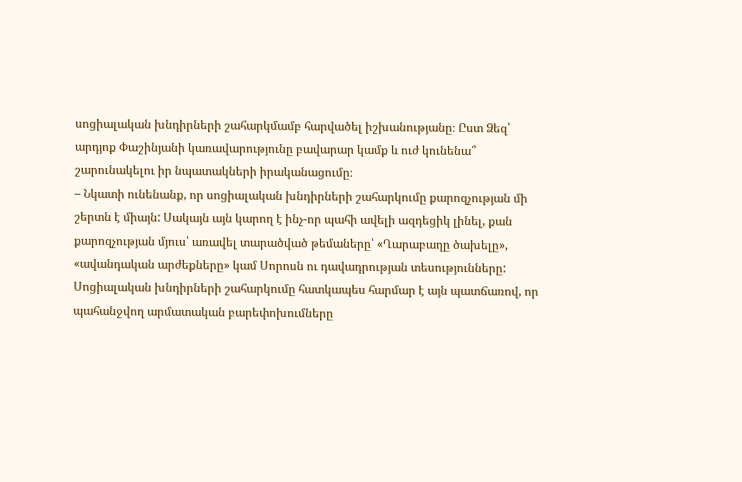սոցիալական խնդիրների շահարկմամբ հարվածել իշխանությանը։ Ըստ Ձեզ՝ արդյոք Փաշինյանի կառավարությունը բավարար կամք և ուժ կունենա՞ շարունակելու իր նպատակների իրականացումը։
– Նկատի ունենանք, որ սոցիալական խնդիրների շահարկումը քարոզչության մի շերտն է միայն: Սակայն այն կարող է ինչ-որ պահի ավելի ազդեցիկ լինել, քան քարոզչության մյուս՝ առավել տարածված թեմաները՝ «Ղարաբաղը ծախելը», «ավանդական արժեքները» կամ Սորոսն ու դավադրության տեսությունները: Սոցիալական խնդիրների շահարկումը հատկապես հարմար է այն պատճառով, որ պահանջվող արմատական բարեփոխումները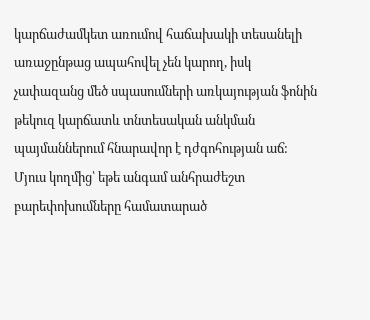կարճաժամկետ առումով հաճախակի տեսանելի առաջընթաց ապահովել չեն կարող, իսկ չափազանց մեծ սպասումների առկայության ֆոնին թեկուզ կարճատև տնտեսական անկման պայմաններում հնարավոր է դժգոհության աճ: Մյուս կողմից՝ եթե անգամ անհրաժեշտ բարեփոխումները համատարած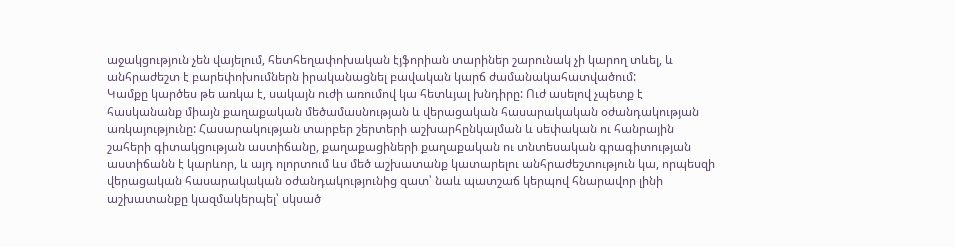աջակցություն չեն վայելում, հետհեղափոխական էյֆորիան տարիներ շարունակ չի կարող տևել, և անհրաժեշտ է բարեփոխումներն իրականացնել բավական կարճ ժամանակահատվածում:
Կամքը կարծես թե առկա է, սակայն ուժի առումով կա հետևյալ խնդիրը: Ուժ ասելով չպետք է հասկանանք միայն քաղաքական մեծամասնության և վերացական հասարակական օժանդակության առկայությունը: Հասարակության տարբեր շերտերի աշխարհընկալման և սեփական ու հանրային շահերի գիտակցության աստիճանը, քաղաքացիների քաղաքական ու տնտեսական գրագիտության աստիճանն է կարևոր, և այդ ոլորտում ևս մեծ աշխատանք կատարելու անհրաժեշտություն կա, որպեսզի վերացական հասարակական օժանդակությունից զատ՝ նաև պատշաճ կերպով հնարավոր լինի աշխատանքը կազմակերպել՝ սկսած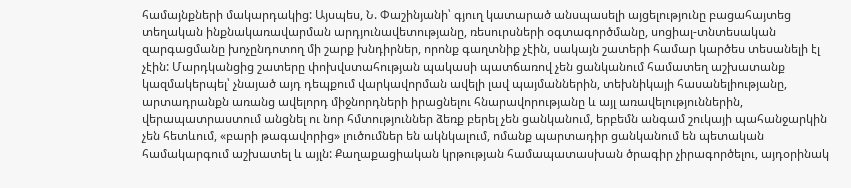համայնքների մակարդակից: Այսպես, Ն. Փաշինյանի՝ գյուղ կատարած անսպասելի այցելությունը բացահայտեց տեղական ինքնակառավարման արդյունավետությանը, ռեսուրսների օգտագործմանը, սոցիալ-տնտեսական զարգացմանը խոչընդոտող մի շարք խնդիրներ, որոնք գաղտնիք չէին, սակայն շատերի համար կարծես տեսանելի էլ չէին: Մարդկանցից շատերը փոխվստահության պակասի պատճառով չեն ցանկանում համատեղ աշխատանք կազմակերպել՝ չնայած այդ դեպքում վարկավորման ավելի լավ պայմաններին, տեխնիկայի հասանելիությանը, արտադրանքն առանց ավելորդ միջնորդների իրացնելու հնարավորությանը և այլ առավելություններին, վերապատրաստում անցնել ու նոր հմտություններ ձեռք բերել չեն ցանկանում, երբեմն անգամ շուկայի պահանջարկին չեն հետևում, «բարի թագավորից» լուծումներ են ակնկալում, ոմանք պարտադիր ցանկանում են պետական համակարգում աշխատել և այլն: Քաղաքացիական կրթության համապատասխան ծրագիր չիրագործելու, այդօրինակ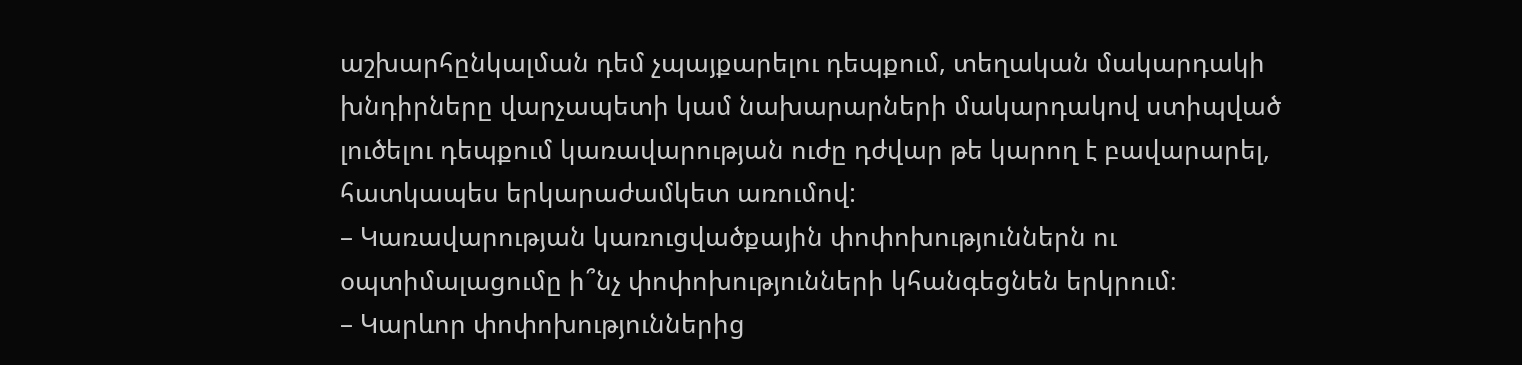աշխարհընկալման դեմ չպայքարելու դեպքում, տեղական մակարդակի խնդիրները վարչապետի կամ նախարարների մակարդակով ստիպված լուծելու դեպքում կառավարության ուժը դժվար թե կարող է բավարարել, հատկապես երկարաժամկետ առումով:
– Կառավարության կառուցվածքային փոփոխություններն ու օպտիմալացումը ի՞նչ փոփոխությունների կհանգեցնեն երկրում։
– Կարևոր փոփոխություններից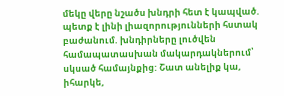մեկը վերը նշածս խնդրի հետ է կապված. պետք է լինի լիազորությունների հստակ բաժանում. խնդիրները լուծվեն համապատասխան մակարդակներում՝ սկսած համայնքից: Շատ անելիք կա, իհարկե,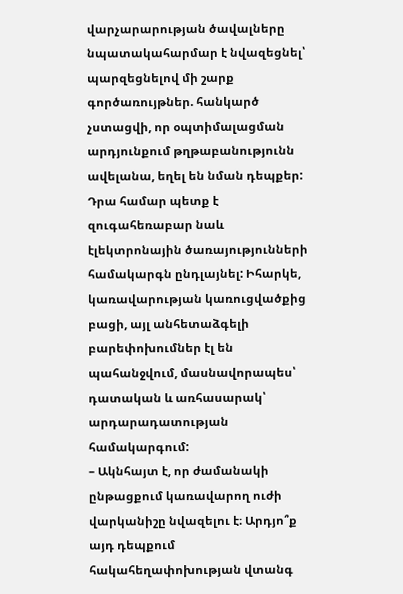վարչարարության ծավալները նպատակահարմար է նվազեցնել՝ պարզեցնելով մի շարք գործառույթներ. հանկարծ չստացվի, որ օպտիմալացման արդյունքում թղթաբանությունն ավելանա, եղել են նման դեպքեր: Դրա համար պետք է զուգահեռաբար նաև էլեկտրոնային ծառայությունների համակարգն ընդլայնել: Իհարկե, կառավարության կառուցվածքից բացի, այլ անհետաձգելի բարեփոխումներ էլ են պահանջվում, մասնավորապես՝ դատական և առհասարակ՝ արդարադատության համակարգում:
– Ակնհայտ է, որ ժամանակի ընթացքում կառավարող ուժի վարկանիշը նվազելու է։ Արդյո՞ք այդ դեպքում հակահեղափոխության վտանգ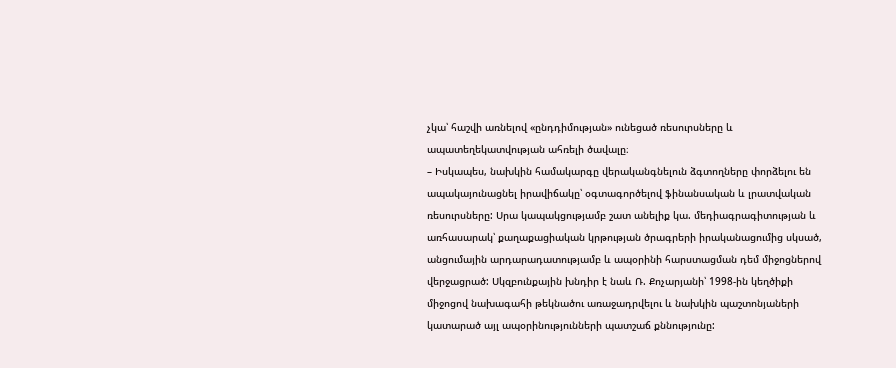չկա՝ հաշվի առնելով «ընդդիմության» ունեցած ռեսուրսները և ապատեղեկատվության ահռելի ծավալը։
– Իսկապես, նախկին համակարգը վերականգնելուն ձգտողները փորձելու են ապակայունացնել իրավիճակը՝ օգտագործելով ֆինանսական և լրատվական ռեսուրսները: Սրա կապակցությամբ շատ անելիք կա. մեդիագրագիտության և առհասարակ՝ քաղաքացիական կրթության ծրագրերի իրականացումից սկսած, անցումային արդարադատությամբ և ապօրինի հարստացման դեմ միջոցներով վերջացրած: Սկզբունքային խնդիր է նաև Ռ. Քոչարյանի՝ 1998-ին կեղծիքի միջոցով նախագահի թեկնածու առաջադրվելու և նախկին պաշտոնյաների կատարած այլ ապօրինությունների պատշաճ քննությունը: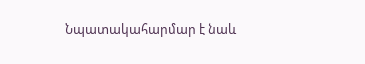Նպատակահարմար է նաև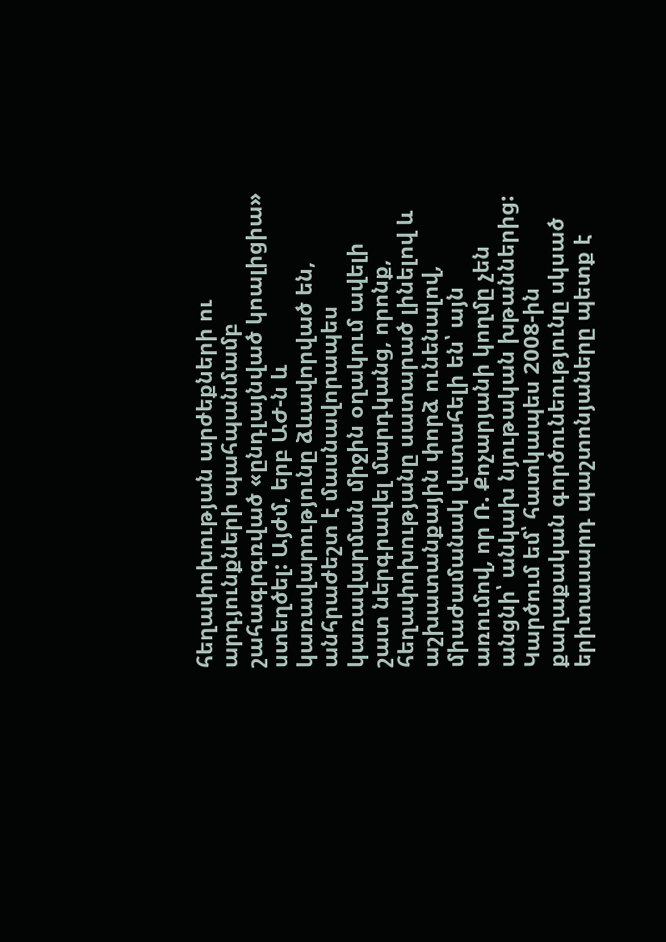հեղափոխության արժեքների ու արդյունքների պահպանմամբ շահագրգռված «ընդլայնված կոալիցիա» ստեղծել: Այժմ, երբ ԱԺ-ն և կառավարությունը ձևավորված են, անհրաժեշտ է մասնավորապես կառավարման միջին օղակում ավելի շատ ներգրավել մարդկանց, որոնք, հեղափոխությանը սատարած լինելով և աշխատանքային փորձ ունենալով, միաժամանակ վստահելի են՝ այն առումով, որ Ռ. Քոչարյանի կողմը չեն անցնի՝ անկախ նյութական խթաններից: Կարծում եմ՝ հատկապես 2008-ին քաղաքական գործունեությունը սկսած երիտասարդ պաշտոնյաները պետք է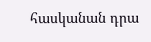հասկանան դրա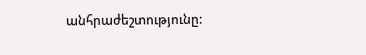անհրաժեշտությունը: